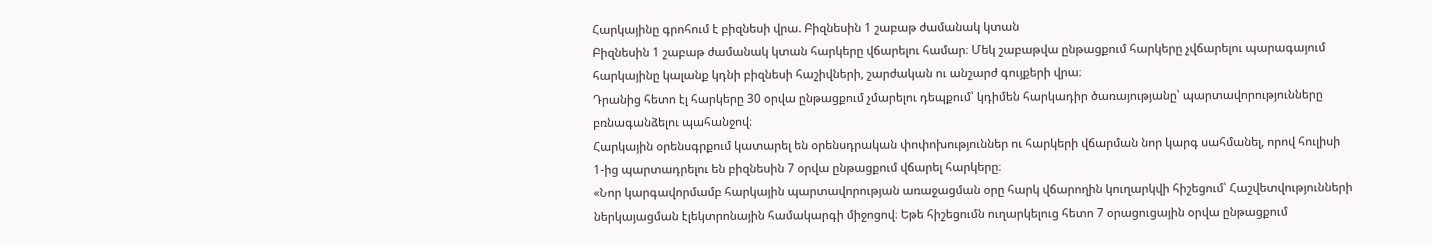Հարկայինը գրոհում է բիզնեսի վրա. Բիզնեսին 1 շաբաթ ժամանակ կտան
Բիզնեսին 1 շաբաթ ժամանակ կտան հարկերը վճարելու համար։ Մեկ շաբաթվա ընթացքում հարկերը չվճարելու պարագայում հարկայինը կալանք կդնի բիզնեսի հաշիվների, շարժական ու անշարժ գույքերի վրա։
Դրանից հետո էլ հարկերը 30 օրվա ընթացքում չմարելու դեպքում՝ կդիմեն հարկադիր ծառայությանը՝ պարտավորությունները բռնագանձելու պահանջով։
Հարկային օրենսգրքում կատարել են օրենսդրական փոփոխություններ ու հարկերի վճարման նոր կարգ սահմանել, որով հուլիսի 1-ից պարտադրելու են բիզնեսին 7 օրվա ընթացքում վճարել հարկերը։
«Նոր կարգավորմամբ հարկային պարտավորության առաջացման օրը հարկ վճարողին կուղարկվի հիշեցում՝ Հաշվետվությունների ներկայացման էլեկտրոնային համակարգի միջոցով։ Եթե հիշեցումն ուղարկելուց հետո 7 օրացուցային օրվա ընթացքում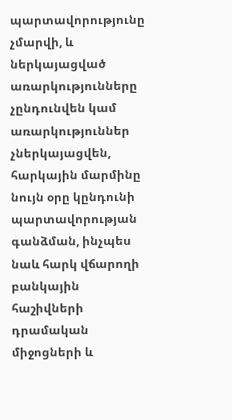պարտավորությունը չմարվի, և ներկայացված առարկությունները չընդունվեն կամ առարկություններ չներկայացվեն, հարկային մարմինը նույն օրը կընդունի պարտավորության գանձման, ինչպես նաև հարկ վճարողի բանկային հաշիվների դրամական միջոցների և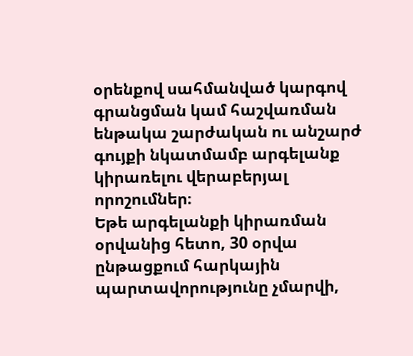օրենքով սահմանված կարգով գրանցման կամ հաշվառման ենթակա շարժական ու անշարժ գույքի նկատմամբ արգելանք կիրառելու վերաբերյալ որոշումներ։
Եթե արգելանքի կիրառման օրվանից հետո, 30 օրվա ընթացքում հարկային պարտավորությունը չմարվի,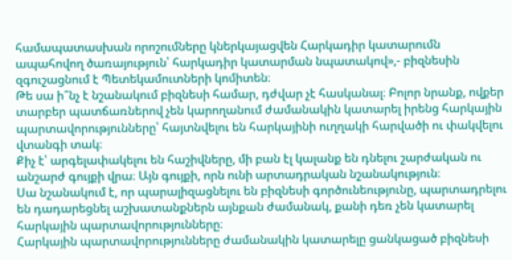համապատասխան որոշումները կներկայացվեն Հարկադիր կատարումն ապահովող ծառայություն՝ հարկադիր կատարման նպատակով»,- բիզնեսին զգուշացնում է Պետեկամուտների կոմիտեն։
Թե սա ի՞նչ է նշանակում բիզնեսի համար, դժվար չէ հասկանալ։ Բոլոր նրանք, ովքեր տարբեր պատճառներով չեն կարողանում ժամանակին կատարել իրենց հարկային պարտավորությունները՝ հայտնվելու են հարկայինի ուղղակի հարվածի ու փակվելու վտանգի տակ։
Քիչ է՝ արգելափակելու են հաշիվները, մի բան էլ կալանք են դնելու շարժական ու անշարժ գույքի վրա։ Այն գույքի, որն ունի արտադրական նշանակություն։
Սա նշանակում է, որ պարալիզացնելու են բիզնեսի գործունեությունը, պարտադրելու են դադարեցնել աշխատանքներն այնքան ժամանակ, քանի դեռ չեն կատարել հարկային պարտավորությունները։
Հարկային պարտավորությունները ժամանակին կատարելը ցանկացած բիզնեսի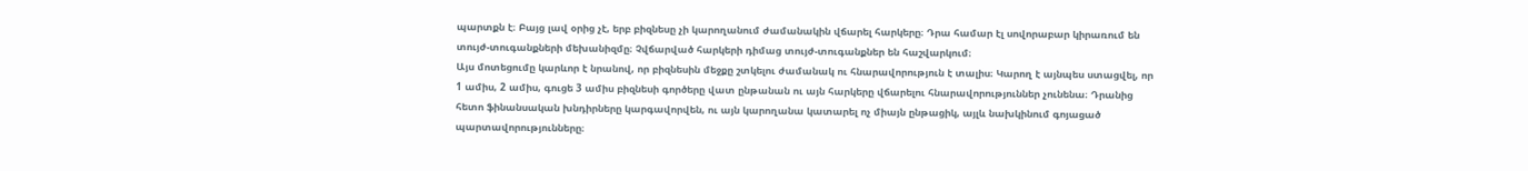պարտքն է։ Բայց լավ օրից չէ, երբ բիզնեսը չի կարողանում ժամանակին վճարել հարկերը։ Դրա համար էլ սովորաբար կիրառում են տույժ-տուգանքների մեխանիզմը։ Չվճարված հարկերի դիմաց տույժ-տուգանքներ են հաշվարկում։
Այս մոտեցումը կարևոր է նրանով, որ բիզնեսին մեջքը շտկելու ժամանակ ու հնարավորություն է տալիս։ Կարող է այնպես ստացվել, որ 1 ամիս, 2 ամիս, գուցե 3 ամիս բիզնեսի գործերը վատ ընթանան ու այն հարկերը վճարելու հնարավորություններ չունենա։ Դրանից հետո ֆինանսական խնդիրները կարգավորվեն, ու այն կարողանա կատարել ոչ միայն ընթացիկ, այլև նախկինում գոյացած պարտավորությունները։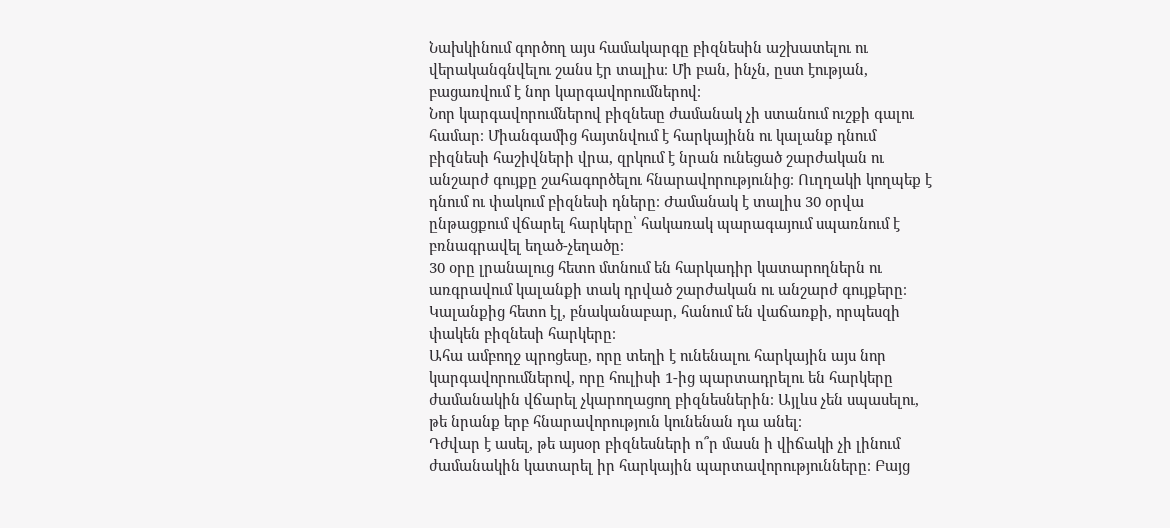Նախկինում գործող այս համակարգը բիզնեսին աշխատելու ու վերականգնվելու շանս էր տալիս։ Մի բան, ինչն, ըստ էության, բացառվում է նոր կարգավորումներով։
Նոր կարգավորումներով բիզնեսը ժամանակ չի ստանում ուշքի գալու համար։ Միանգամից հայտնվում է հարկայինն ու կալանք դնում բիզնեսի հաշիվների վրա, զրկում է նրան ունեցած շարժական ու անշարժ գույքը շահագործելու հնարավորությունից։ Ուղղակի կողպեք է դնում ու փակում բիզնեսի դները։ Ժամանակ է տալիս 30 օրվա ընթացքում վճարել հարկերը՝ հակառակ պարագայում սպառնում է բռնագրավել եղած-չեղածը։
30 օրը լրանալուց հետո մտնում են հարկադիր կատարողներն ու առգրավում կալանքի տակ դրված շարժական ու անշարժ գույքերը։ Կալանքից հետո էլ, բնականաբար, հանում են վաճառքի, որպեսզի փակեն բիզնեսի հարկերը։
Ահա ամբողջ պրոցեսը, որը տեղի է ունենալու հարկային այս նոր կարգավորումներով, որը հուլիսի 1-ից պարտադրելու են հարկերը ժամանակին վճարել չկարողացող բիզնեսներին։ Այլևս չեն սպասելու, թե նրանք երբ հնարավորություն կունենան դա անել։
Դժվար է ասել, թե այսօր բիզնեսների ո՞ր մասն ի վիճակի չի լինում ժամանակին կատարել իր հարկային պարտավորությունները։ Բայց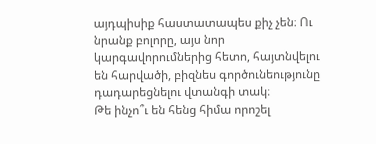այդպիսիք հաստատապես քիչ չեն։ Ու նրանք բոլորը, այս նոր կարգավորումներից հետո, հայտնվելու են հարվածի, բիզնես գործունեությունը դադարեցնելու վտանգի տակ։
Թե ինչո՞ւ են հենց հիմա որոշել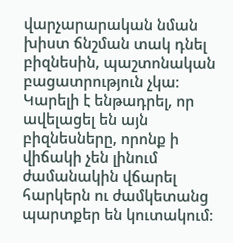վարչարարական նման խիստ ճնշման տակ դնել բիզնեսին, պաշտոնական բացատրություն չկա։ Կարելի է ենթադրել, որ ավելացել են այն բիզնեսները, որոնք ի վիճակի չեն լինում ժամանակին վճարել հարկերն ու ժամկետանց պարտքեր են կուտակում։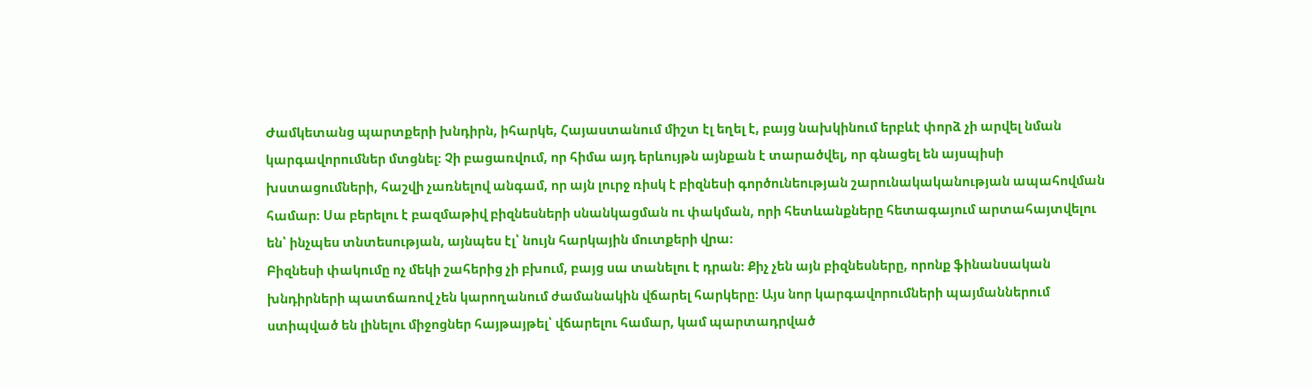Ժամկետանց պարտքերի խնդիրն, իհարկե, Հայաստանում միշտ էլ եղել է, բայց նախկինում երբևէ փորձ չի արվել նման կարգավորումներ մտցնել։ Չի բացառվում, որ հիմա այդ երևույթն այնքան է տարածվել, որ գնացել են այսպիսի խստացումների, հաշվի չառնելով անգամ, որ այն լուրջ ռիսկ է բիզնեսի գործունեության շարունակականության ապահովման համար։ Սա բերելու է բազմաթիվ բիզնեսների սնանկացման ու փակման, որի հետևանքները հետագայում արտահայտվելու են՝ ինչպես տնտեսության, այնպես էլ՝ նույն հարկային մուտքերի վրա։
Բիզնեսի փակումը ոչ մեկի շահերից չի բխում, բայց սա տանելու է դրան։ Քիչ չեն այն բիզնեսները, որոնք ֆինանսական խնդիրների պատճառով չեն կարողանում ժամանակին վճարել հարկերը։ Այս նոր կարգավորումների պայմաններում ստիպված են լինելու միջոցներ հայթայթել՝ վճարելու համար, կամ պարտադրված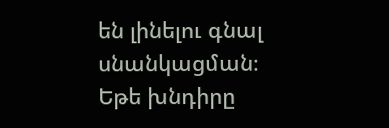են լինելու գնալ սնանկացման։
Եթե խնդիրը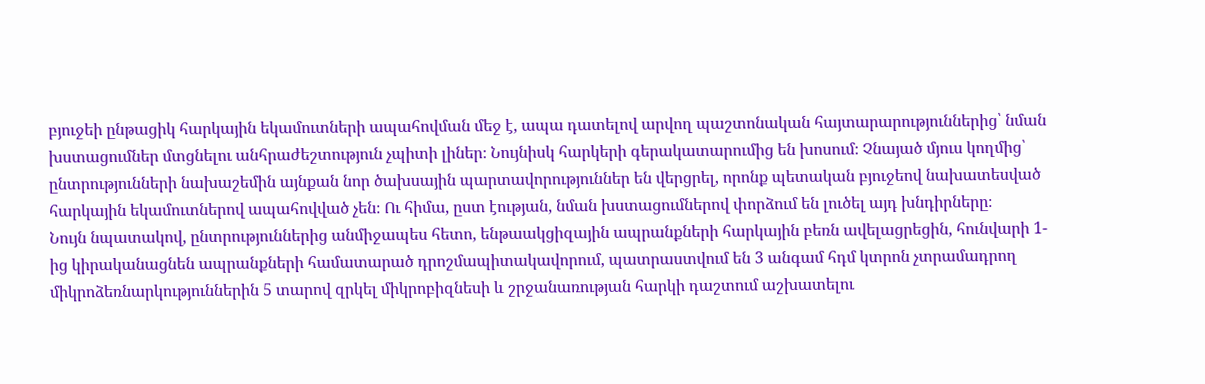բյուջեի ընթացիկ հարկային եկամուտների ապահովման մեջ է, ապա դատելով արվող պաշտոնական հայտարարություններից՝ նման խստացումներ մտցնելու անհրաժեշտություն չպիտի լիներ։ Նույնիսկ հարկերի գերակատարումից են խոսում։ Չնայած մյուս կողմից՝ ընտրությունների նախաշեմին այնքան նոր ծախսային պարտավորություններ են վերցրել, որոնք պետական բյուջեով նախատեսված հարկային եկամուտներով ապահովված չեն։ Ու հիմա, ըստ էության, նման խստացումներով փորձում են լուծել այդ խնդիրները։
Նույն նպատակով, ընտրություններից անմիջապես հետո, ենթաակցիզային ապրանքների հարկային բեռն ավելացրեցին, հունվարի 1-ից կիրականացնեն ապրանքների համատարած դրոշմապիտակավորում, պատրաստվում են 3 անգամ հդմ կտրոն չտրամադրող միկրոձեռնարկություններին 5 տարով զրկել միկրոբիզնեսի և շրջանառության հարկի դաշտում աշխատելու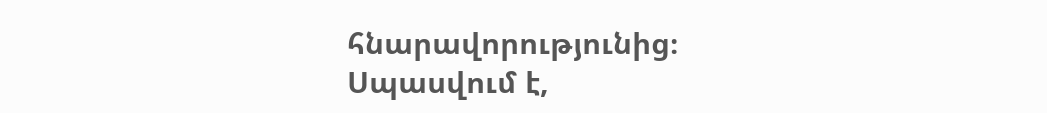հնարավորությունից։
Սպասվում է,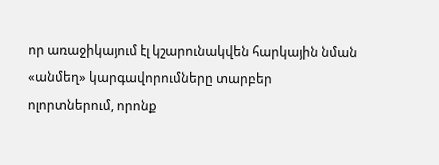որ առաջիկայում էլ կշարունակվեն հարկային նման «անմեղ» կարգավորումները տարբեր ոլորտներում, որոնք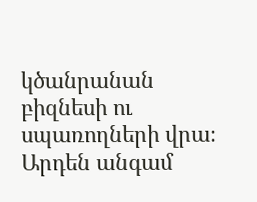կծանրանան բիզնեսի ու սպառողների վրա։ Արդեն անգամ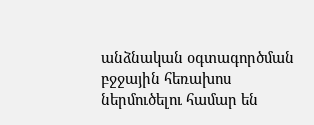անձնական օգտագործման բջջային հեռախոս ներմուծելու համար են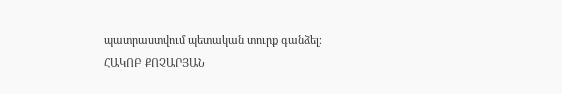պատրաստվում պետական տուրք գանձել։
ՀԱԿՈԲ ՔՈՉԱՐՅԱՆ